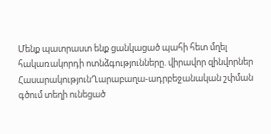Մենք պատրաստ ենք ցանկացած պահի հետ մղել հակառակորդի ոտնձգությունները. վիրավոր զինվորներ
ՀասարակությունՂարաբաղա-ադրբեջանական շփման գծում տեղի ունեցած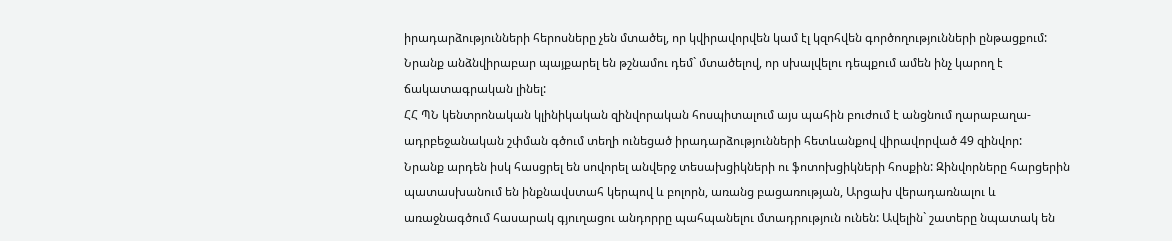իրադարձությունների հերոսները չեն մտածել, որ կվիրավորվեն կամ էլ կզոհվեն գործողությունների ընթացքում: Նրանք անձնվիրաբար պայքարել են թշնամու դեմ` մտածելով, որ սխալվելու դեպքում ամեն ինչ կարող է ճակատագրական լինել:
ՀՀ ՊՆ կենտրոնական կլինիկական զինվորական հոսպիտալում այս պահին բուժում է անցնում ղարաբաղա-ադրբեջանական շփման գծում տեղի ունեցած իրադարձությունների հետևանքով վիրավորված 49 զինվոր:
Նրանք արդեն իսկ հասցրել են սովորել անվերջ տեսախցիկների ու ֆոտոխցիկների հոսքին: Զինվորները հարցերին պատասխանում են ինքնավստահ կերպով և բոլորն, առանց բացառության, Արցախ վերադառնալու և առաջնագծում հասարակ գյուղացու անդորրը պահպանելու մտադրություն ունեն: Ավելին` շատերը նպատակ են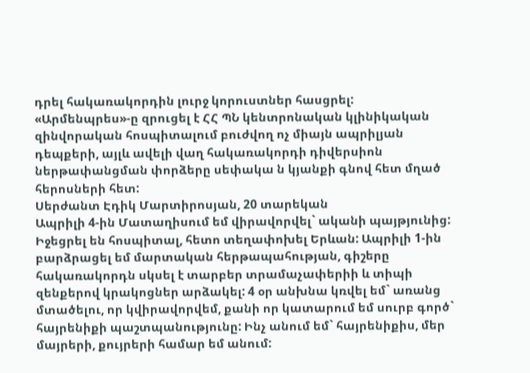դրել հակառակորդին լուրջ կորուստներ հասցրել: «Արմենպրես»-ը զրուցել է ՀՀ ՊՆ կենտրոնական կլինիկական զինվորական հոսպիտալում բուժվող ոչ միայն ապրիլյան դեպքերի, այլև ավելի վաղ հակառակորդի դիվերսիոն ներթափանցման փորձերը սեփակա ն կյանքի գնով հետ մղած հերոսների հետ:
Սերժանտ Էդիկ Մարտիրոսյան, 20 տարեկան
Ապրիլի 4-ին Մատաղիսում եմ վիրավորվել` ականի պայթյունից: Իջեցրել են հոսպիտալ, հետո տեղափոխել Երևան: Ապրիլի 1-ին բարձրացել եմ մարտական հերթապահության, գիշերը հակառակորդն սկսել է տարբեր տրամաչափերիի և տիպի զենքերով կրակոցներ արձակել: 4 օր անխնա կռվել եմ` առանց մտածելու, որ կվիրավորվեմ, քանի որ կատարում եմ սուրբ գործ` հայրենիքի պաշտպանությունը: Ինչ անում եմ` հայրենիքիս, մեր մայրերի, քույրերի համար եմ անում: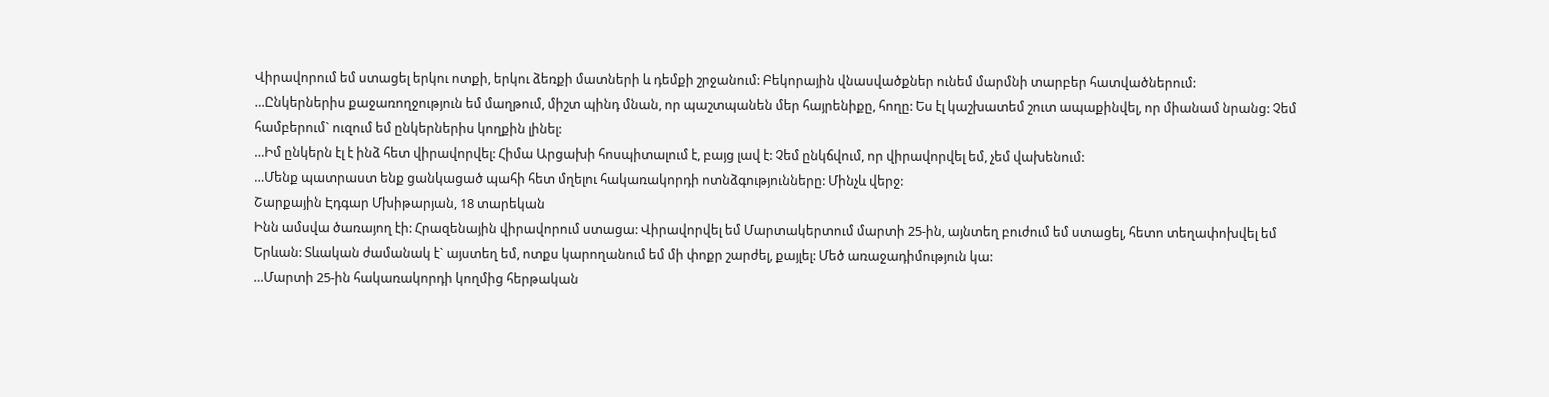Վիրավորում եմ ստացել երկու ոտքի, երկու ձեռքի մատների և դեմքի շրջանում: Բեկորային վնասվածքներ ունեմ մարմնի տարբեր հատվածներում:
…Ընկերներիս քաջառողջություն եմ մաղթում, միշտ պինդ մնան, որ պաշտպանեն մեր հայրենիքը, հողը: Ես էլ կաշխատեմ շուտ ապաքինվել, որ միանամ նրանց: Չեմ համբերում` ուզում եմ ընկերներիս կողքին լինել:
…Իմ ընկերն էլ է ինձ հետ վիրավորվել: Հիմա Արցախի հոսպիտալում է, բայց լավ է: Չեմ ընկճվում, որ վիրավորվել եմ, չեմ վախենում:
…Մենք պատրաստ ենք ցանկացած պահի հետ մղելու հակառակորդի ոտնձգությունները: Մինչև վերջ:
Շարքային Էդգար Մխիթարյան, 18 տարեկան
Ինն ամսվա ծառայող էի: Հրազենային վիրավորում ստացա: Վիրավորվել եմ Մարտակերտում մարտի 25-ին, այնտեղ բուժում եմ ստացել, հետո տեղափոխվել եմ Երևան: Տևական ժամանակ է` այստեղ եմ, ոտքս կարողանում եմ մի փոքր շարժել, քայլել: Մեծ առաջադիմություն կա:
…Մարտի 25-ին հակառակորդի կողմից հերթական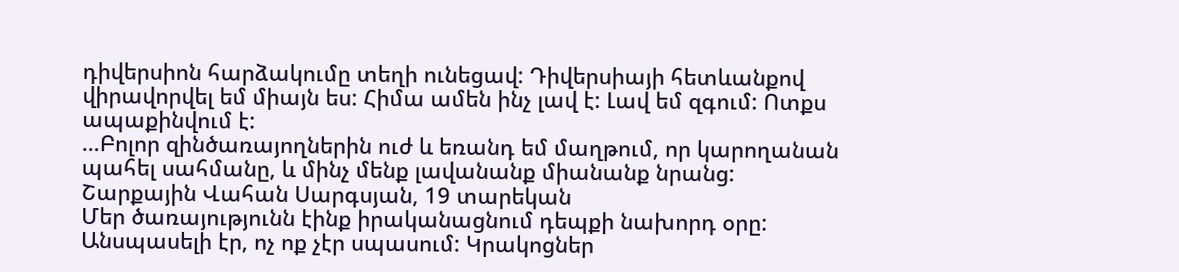դիվերսիոն հարձակումը տեղի ունեցավ: Դիվերսիայի հետևանքով վիրավորվել եմ միայն ես: Հիմա ամեն ինչ լավ է: Լավ եմ զգում: Ոտքս ապաքինվում է:
…Բոլոր զինծառայողներին ուժ և եռանդ եմ մաղթում, որ կարողանան պահել սահմանը, և մինչ մենք լավանանք միանանք նրանց:
Շարքային Վահան Սարգսյան, 19 տարեկան
Մեր ծառայությունն էինք իրականացնում դեպքի նախորդ օրը: Անսպասելի էր, ոչ ոք չէր սպասում: Կրակոցներ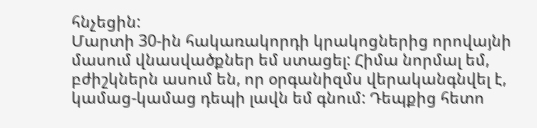հնչեցին:
Մարտի 30-ին հակառակորդի կրակոցներից որովայնի մասում վնասվածքներ եմ ստացել: Հիմա նորմալ եմ, բժիշկներն ասում են, որ օրգանիզմս վերականգնվել է, կամաց-կամաց դեպի լավն եմ գնում: Դեպքից հետո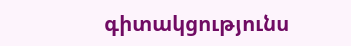գիտակցությունս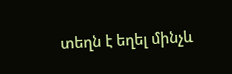տեղն է եղել մինչև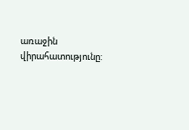առաջին վիրահատությունը: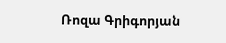Ռոզա Գրիգորյան